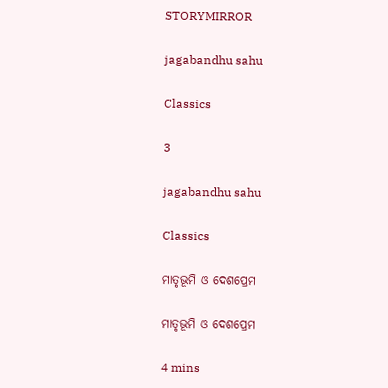STORYMIRROR

jagabandhu sahu

Classics

3

jagabandhu sahu

Classics

ମାତୃଭୂମି ଓ ଦେଶପ୍ରେମ

ମାତୃଭୂମି ଓ ଦେଶପ୍ରେମ

4 mins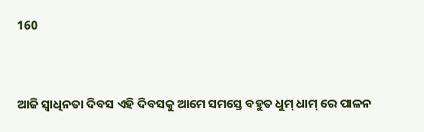160


ଆଜି ସ୍ବାଧିନତା ଦିବସ ଏହି ଦିବସକୁ ଆମେ ସମସ୍ତେ ବହୁତ ଧୁମ୍ ଧାମ୍ ରେ ପାଳନ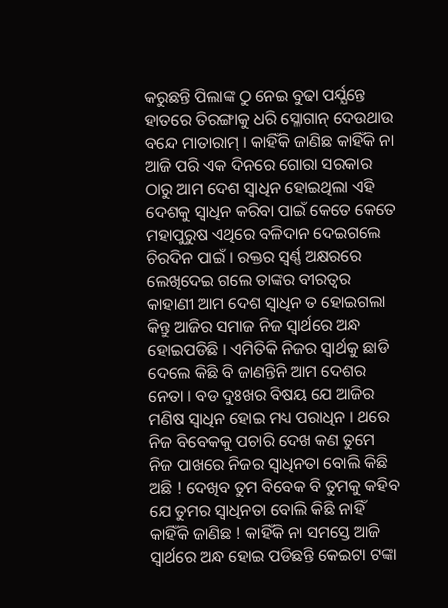କରୁଛନ୍ତି ପିଲାଙ୍କ ଠୁ ନେଇ ବୁଢା ପର୍ଯ୍ଯନ୍ତେ ହାତରେ ତିରଙ୍ଗାକୁ ଧରି ସ୍ଳୋଗାନ୍ ଦେଉଥାଉ ବନ୍ଦେ ମାତାରାମ୍ । କାହିଁକି ଜାଣିଛ କାହିଁକି ନା ଆଜି ପରି ଏକ ଦିନରେ ଗୋରା ସରକାର ଠାରୁ ଆମ ଦେଶ ସ୍ବାଧିନ ହୋଇଥିଲା ଏହି ଦେଶକୁ ସ୍ବାଧିନ କରିବା ପାଇଁ କେତେ କେତେ ମହାପୁରୁଷ ଏଥିରେ ବଳିଦାନ ଦେଇଗଲେ ଚିରଦିନ ପାଇଁ । ରକ୍ତର ସ୍ବର୍ଣ୍ଣ ଅକ୍ଷରରେ ଲେଖିଦେଇ ଗଲେ ତାଙ୍କର ବୀରତ୍ବର କାହାଣୀ ଆମ ଦେଶ ସ୍ବାଧିନ ତ ହୋଇଗଲା କିନ୍ତୁ ଆଜିର ସମାଜ ନିଜ ସ୍ବାର୍ଥରେ ଅନ୍ଧ ହୋଇପଡିଛି । ଏମିତିକି ନିଜର ସ୍ବାର୍ଥକୁ ଛାଡି ଦେଲେ କିଛି ବି ଜାଣନ୍ତିନି ଆମ ଦେଶର ନେତା । ବଡ ଦୁଃଖର ବିଷୟ ଯେ ଆଜିର ମଣିଷ ସ୍ବାଧିନ ହୋଇ ମଧ୍ୟ ପରାଧିନ । ଥରେ ନିଜ ବିବେକକୁ ପଚାରି ଦେଖ କଣ ତୁମେ ନିଜ ପାଖରେ ନିଜର ସ୍ବାଧିନତା ବୋଲି କିଛି ଅଛି ! ଦେଖିବ ତୁମ ବିବେକ ବି ତୁମକୁ କହିବ ଯେ ତୁମର ସ୍ବାଧିନତା ବୋଲି କିଛି ନାହିଁ କାହିଁକି ଜାଣିଛ ! କାହିଁକି ନା ସମସ୍ତେ ଆଜି ସ୍ବାର୍ଥରେ ଅନ୍ଧ ହୋଇ ପଡିଛନ୍ତି କେଇଟା ଟଙ୍କା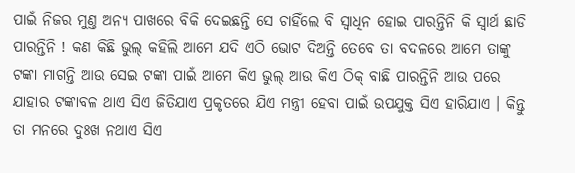ପାଇଁ ନିଜର ମୁଣ୍ତ ଅନ୍ଯ ପାଖରେ ବିକି ଦେଇଛନ୍ତି ସେ ଚାହିଁଲେ ବି ସ୍ବାଧିନ ହୋଇ ପାରନ୍ତିନି କି ସ୍ବାର୍ଥ ଛାଡି ପାରନ୍ତିନି ! କଣ କିଛି ଭୁଲ୍ କହିଲି ଆମେ ଯଦି ଏଠି ଭୋଟ ଦିଅନ୍ତି ତେବେ ତା ବଦଳରେ ଆମେ ତାଙ୍କୁ ଟଙ୍କା ମାଗନ୍ତି ଆଉ ସେଇ ଟଙ୍କା ପାଇଁ ଆମେ କିଏ ଭୁଲ୍ ଆଉ କିଏ ଠିକ୍ ବାଛି ପାରନ୍ତିନି ଆଉ ପରେ ଯାହାର ଟଙ୍କାବଳ ଥାଏ ସିଏ ଜିତିଯାଏ ପ୍ରକୃତରେ ଯିଏ ମନ୍ତ୍ରୀ ହେବା ପାଇଁ ଉପଯୁକ୍ତ ସିଏ ହାରିଯାଏ । କିନ୍ତୁ ତା ମନରେ ଦୁଃଖ ନଥାଏ ସିଏ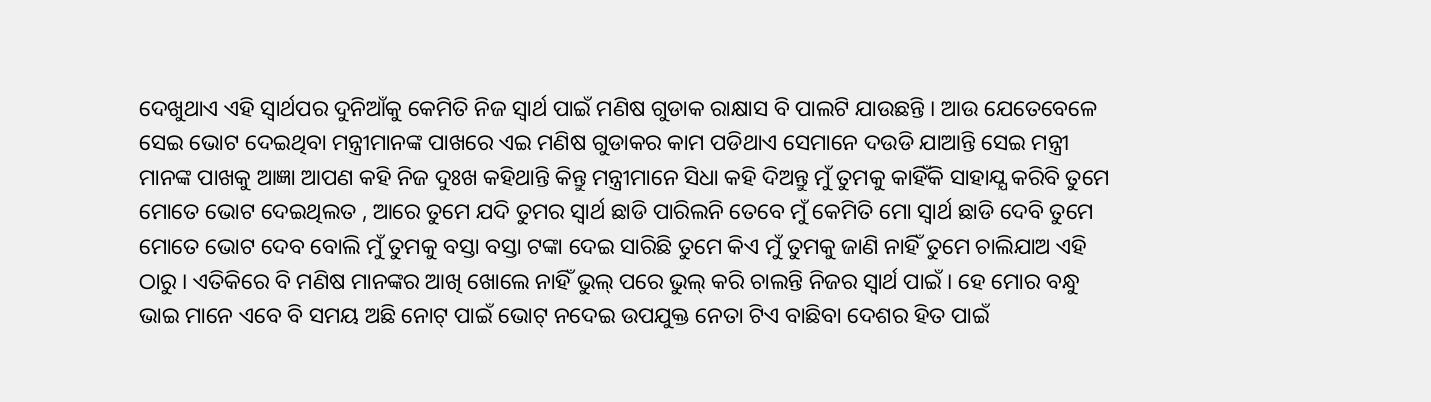ଦେଖୁଥାଏ ଏହି ସ୍ବାର୍ଥପର ଦୁନିଆଁକୁ କେମିତି ନିଜ ସ୍ବାର୍ଥ ପାଇଁ ମଣିଷ ଗୁଡାକ ରାକ୍ଷାସ ବି ପାଲଟି ଯାଉଛନ୍ତି । ଆଉ ଯେତେବେଳେ ସେଇ ଭୋଟ ଦେଇଥିବା ମନ୍ତ୍ରୀମାନଙ୍କ ପାଖରେ ଏଇ ମଣିଷ ଗୁଡାକର କାମ ପଡିଥାଏ ସେମାନେ ଦଉଡି ଯାଆନ୍ତି ସେଇ ମନ୍ତ୍ରୀ ମାନଙ୍କ ପାଖକୁ ଆଜ୍ଞା ଆପଣ କହି ନିଜ ଦୁଃଖ କହିଥାନ୍ତି କିନ୍ତୁ ମନ୍ତ୍ରୀମାନେ ସିଧା କହି ଦିଅନ୍ତୁ ମୁଁ ତୁମକୁ କାହିଁକି ସାହାଯ୍ଯ କରିବି ତୁମେ ମୋତେ ଭୋଟ ଦେଇଥିଲତ , ଆରେ ତୁମେ ଯଦି ତୁମର ସ୍ବାର୍ଥ ଛାଡି ପାରିଲନି ତେବେ ମୁଁ କେମିତି ମୋ ସ୍ବାର୍ଥ ଛାଡି ଦେବି ତୁମେ ମୋତେ ଭୋଟ ଦେବ ବୋଲି ମୁଁ ତୁମକୁ ବସ୍ତା ବସ୍ତା ଟଙ୍କା ଦେଇ ସାରିଛି ତୁମେ କିଏ ମୁଁ ତୁମକୁ ଜାଣି ନାହିଁ ତୁମେ ଚାଲିଯାଅ ଏହି ଠାରୁ । ଏତିକିରେ ବି ମଣିଷ ମାନଙ୍କର ଆଖି ଖୋଲେ ନାହିଁ ଭୁଲ୍ ପରେ ଭୁଲ୍ କରି ଚାଲନ୍ତି ନିଜର ସ୍ବାର୍ଥ ପାଇଁ । ହେ ମୋର ବନ୍ଧୁ ଭାଇ ମାନେ ଏବେ ବି ସମୟ ଅଛି ନୋଟ୍ ପାଇଁ ଭୋଟ୍ ନଦେଇ ଉପଯୁକ୍ତ ନେତା ଟିଏ ବାଛିବା ଦେଶର ହିତ ପାଇଁ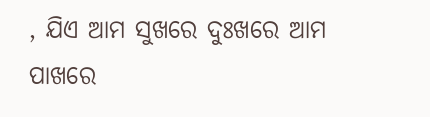, ଯିଏ ଆମ ସୁଖରେ ଦୁଃଖରେ ଆମ ପାଖରେ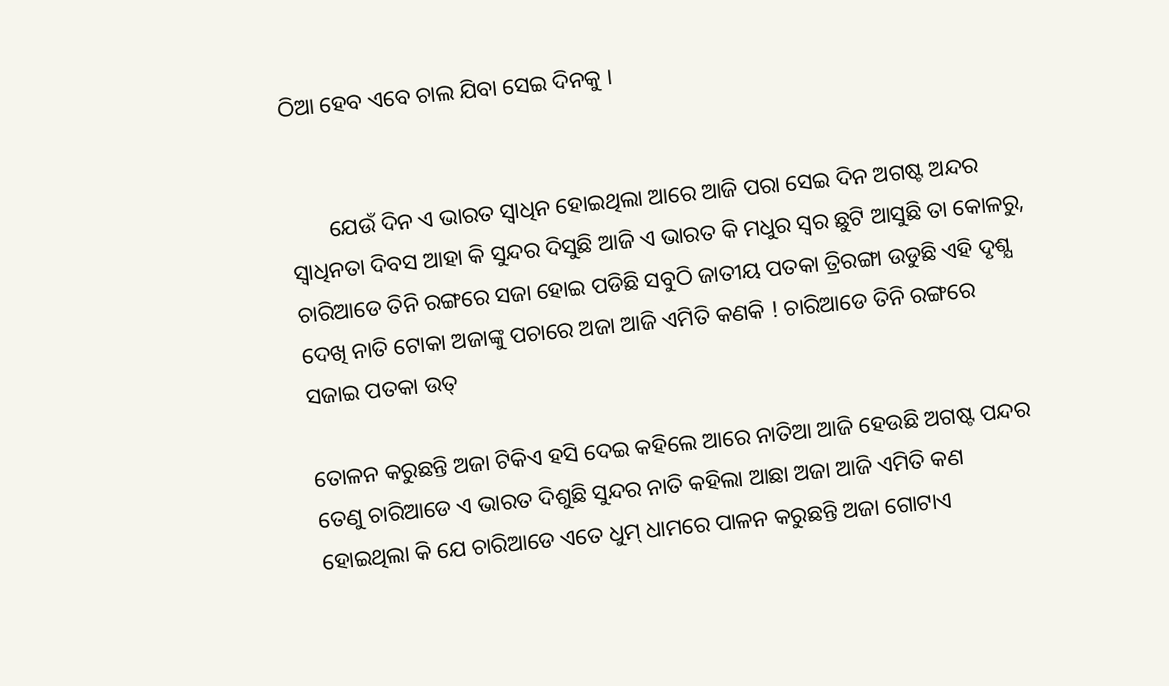ଠିଆ ହେବ ଏବେ ଚାଲ ଯିବା ସେଇ ଦିନକୁ ।


       ଯେଉଁ ଦିନ ଏ ଭାରତ ସ୍ବାଧିନ ହୋଇଥିଲା ଆରେ ଆଜି ପରା ସେଇ ଦିନ ଅଗଷ୍ଟ ଅନ୍ଦର ସ୍ବାଧିନତା ଦିବସ ଆହା କି ସୁନ୍ଦର ଦିସୁଛି ଆଜି ଏ ଭାରତ କି ମଧୁର ସ୍ବର ଛୁଟି ଆସୁଛି ତା କୋଳରୁ, ଚାରିଆଡେ ତିନି ରଙ୍ଗରେ ସଜା ହୋଇ ପଡିଛି ସବୁଠି ଜାତୀୟ ପତକା ତ୍ରିରଙ୍ଗା ଉଡୁଛି ଏହି ଦୃଶ୍ଯ ଦେଖି ନାତି ଟୋକା ଅଜାଙ୍କୁ ପଚାରେ ଅଜା ଆଜି ଏମିତି କଣକି ! ଚାରିଆଡେ ତିନି ରଙ୍ଗରେ ସଜାଇ ପତକା ଉତ୍

ତୋଳନ କରୁଛନ୍ତି ଅଜା ଟିକିଏ ହସି ଦେଇ କହିଲେ ଆରେ ନାତିଆ ଆଜି ହେଉଛି ଅଗଷ୍ଟ ପନ୍ଦର ତେଣୁ ଚାରିଆଡେ ଏ ଭାରତ ଦିଶୁଛି ସୁନ୍ଦର ନାତି କହିଲା ଆଛା ଅଜା ଆଜି ଏମିତି କଣ ହୋଇଥିଲା କି ଯେ ଚାରିଆଡେ ଏତେ ଧୁମ୍ ଧାମରେ ପାଳନ କରୁଛନ୍ତି ଅଜା ଗୋଟାଏ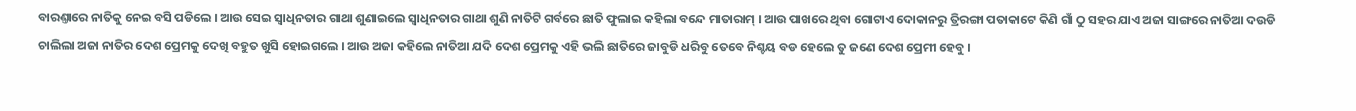ବାରଣ୍ତାରେ ନାତିକୁ ନେଇ ବସି ପଡିଲେ । ଆଉ ସେଇ ସ୍ବାଧିନତାର ଗାଥା ଶୁଣାଇଲେ ସ୍ବାଧିନତାର ଗାଥା ଶୁଣି ନାତିଟି ଗର୍ବରେ ଛାତି ଫୁଲାଇ କହିଲା ବନ୍ଦେ ମାତାରାମ୍ । ଆଉ ପାଖରେ ଥିବା ଗୋଟାଏ ଦୋକାନରୁ ତ୍ରିରଙ୍ଗା ପତାକାଟେ କିଣି ଗାଁ ଠୁ ସହର ଯାଏ ଅଜା ସାଙ୍ଗରେ ନାତିଆ ଦଉଡି ଚାଲିଲା ଅଜା ନାତିର ଦେଶ ପ୍ରେମକୁ ଦେଖି ବହୁତ ଖୁସି ହୋଇଗଲେ । ଆଉ ଅଜା କହିଲେ ନାତିଆ ଯଦି ଦେଶ ପ୍ରେମକୁ ଏହି ଭଲି ଛାତିରେ ଜାବୁଡି ଧରିବୁ ତେବେ ନିଶ୍ଚୟ ବଡ ହେଲେ ତୁ ଜଣେ ଦେଶ ପ୍ରେମୀ ହେବୁ ।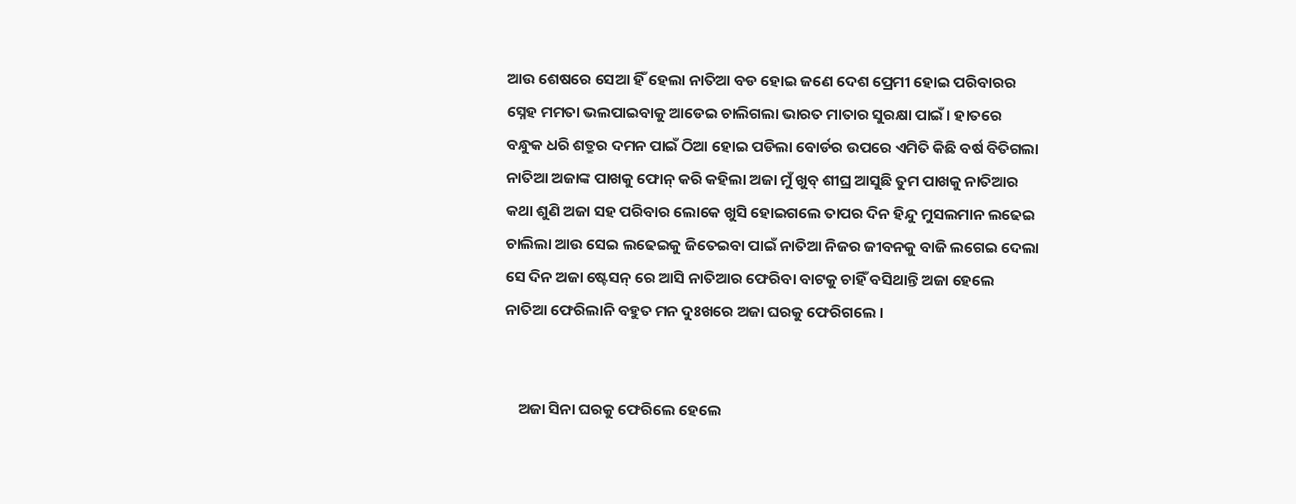ଆଉ ଶେଷରେ ସେଆ ହିଁ ହେଲା ନାତିଆ ବଡ ହୋଇ ଜଣେ ଦେଶ ପ୍ରେମୀ ହୋଇ ପରିବାରର ସ୍ନେହ ମମତା ଭଲପାଇବାକୁ ଆଡେଇ ଚାଲିଗଲା ଭାରତ ମାତାର ସୁରକ୍ଷା ପାଇଁ । ହାତରେ ବନ୍ଧୁକ ଧରି ଶତ୍ରୁର ଦମନ ପାଇଁ ଠିଆ ହୋଇ ପଡିଲା ବୋର୍ଡର ଉପରେ ଏମିତି କିଛି ବର୍ଷ ବିତିଗଲା ନାତିଆ ଅଜାଙ୍କ ପାଖକୁ ଫୋନ୍ କରି କହିଲା ଅଜା ମୁଁ ଖୁବ୍ ଶୀଘ୍ର ଆସୁଛି ତୁମ ପାଖକୁ ନାତିଆର କଥା ଶୁଣି ଅଜା ସହ ପରିବାର ଲୋକେ ଖୁସି ହୋଇଗଲେ ତାପର ଦିନ ହିନ୍ଦୁ ମୁସଲମାନ ଲଢେଇ ଚାଲିଲା ଆଉ ସେଇ ଲଢେଇକୁ ଜିତେଇବା ପାଇଁ ନାତିଆ ନିଜର ଜୀବନକୁ ବାଜି ଲଗେଇ ଦେଲା ସେ ଦିନ ଅଜା ଷ୍ଟେସନ୍ ରେ ଆସି ନାତିଆର ଫେରିବା ବାଟକୁ ଚାହିଁ ବସିଥାନ୍ତି ଅଜା ହେଲେ ନାତିଆ ଫେରିଲାନି ବହୁତ ମନ ଦୁଃଖରେ ଅଜା ଘରକୁ ଫେରିଗଲେ ।


    ଅଜା ସିନା ଘରକୁ ଫେରିଲେ ହେଲେ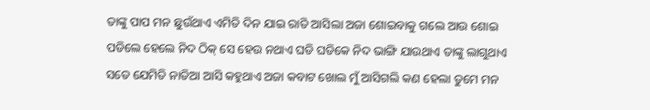ତାଙ୍କୁ ପାପ ମନ ଛୁଉଁଥାଏ ଏମିତି ଦିନ ଯାଇ ରାତି ଆସିଲା ଅଜା ଶୋଇବାକୁ ଗଲେ ଆଉ ଶୋଇ ପଡିଲେ ହେଲେ ନିଦ ଠିକ୍ ସେ ହେଉ ନଥାଏ ଘଡି ଘଡିକେ ନିଦ ଭାଙ୍ଗି ଯାଉଥାଏ ତାଙ୍କୁ ଲାଗୁଥାଏ ସତେ ଯେମିତି ନାତିଆ ଆସି କହୁଥାଏ ଅଜା କବାଟ ଖୋଲ ମୁଁ ଆସିଗଲି କଣ ହେଲା ତୁମେ ମନ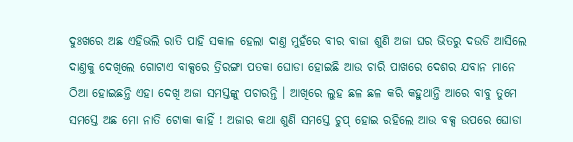ଦୁଃଖରେ ଅଛ ଏହିଭଲି ରାତି ପାହି ସକାଳ ହେଲା ଦାଣ୍ତ ମୁହଁରେ ବୀର ବାଜା ଶୁଣି ଅଜା ଘର ଭିତରୁ ଦଉଡି ଆସିଲେ ଦାଣ୍ତକୁ ଦେଖିଲେ ଗୋଟାଏ ବାକ୍ସରେ ତ୍ରିରଙ୍ଗା ପତକା ଘୋଡା ହୋଇଛି ଆଉ ଚାରି ପାଖରେ ଦେଶର ଯବାନ ମାନେ ଠିଆ ହୋଇଛନ୍ତି ଏହା ଦେଖି ଅଜା ସମସ୍ତଙ୍କୁ ପଚାରନ୍ତି । ଆଖିରେ ଲୁହ ଛଳ ଛଳ କରି କହୁଥାନ୍ତି ଆରେ ବାବୁ ତୁମେ ସମସ୍ତେ ଅଛ ମୋ ନାତି ଟୋକା କାହିଁ ! ଅଜାର କଥା ଶୁଣି ସମସ୍ତେ ଚୁପ୍ ହୋଇ ରହିଲେ ଆଉ ବକ୍ସ ଉପରେ ଘୋଡା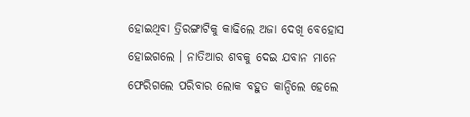ହୋଇଥିବା ତ୍ରିରଙ୍ଗାଟିକୁ କାଢିଲେ ଅଜା ଦେଖି ବେହୋସ ହୋଇଗଲେ । ନାତିଆର ଶବକୁ ଦେଇ ଯବାନ ମାନେ ଫେରିଗଲେ ପରିବାର ଲୋକ ବହୁତ କାନ୍ଦିଲେ ହେଲେ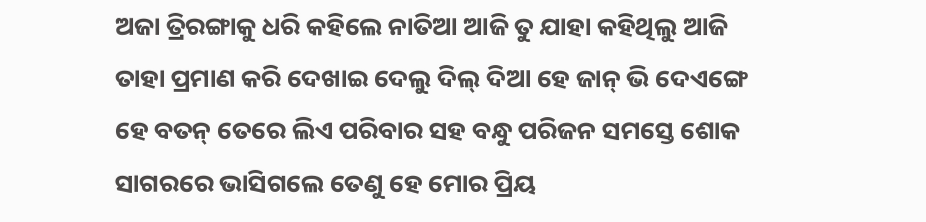ଅଜା ତ୍ରିରଙ୍ଗାକୁ ଧରି କହିଲେ ନାତିଆ ଆଜି ତୁ ଯାହା କହିଥିଲୁ ଆଜି ତାହା ପ୍ରମାଣ କରି ଦେଖାଇ ଦେଲୁ ଦିଲ୍ ଦିଆ ହେ ଜାନ୍ ଭି ଦେଏଙ୍ଗେ ହେ ବତନ୍ ତେରେ ଲିଏ ପରିବାର ସହ ବନ୍ଧୁ ପରିଜନ ସମସ୍ତେ ଶୋକ ସାଗରରେ ଭାସିଗଲେ ତେଣୁ ହେ ମୋର ପ୍ରିୟ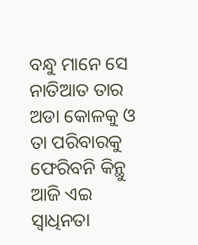ବନ୍ଧୁ ମାନେ ସେ ନାତିଆତ ତାର ଅଡା କୋଳକୁ ଓ ତା ପରିବାରକୁ ଫେରିବନି କିନ୍ଥୁ ଆଜି ଏଇ ସ୍ବାଧିନତା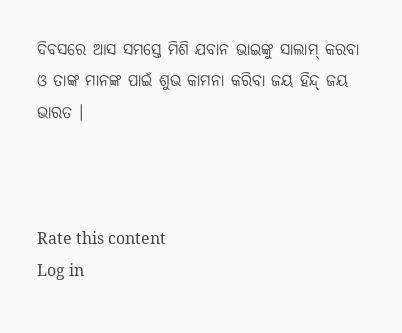ଦିବସରେ ଆସ ସମସ୍ତେ ମିଶି ଯବାନ ଭାଇଙ୍କୁ ସାଲାମ୍ କରବା ଓ ତାଙ୍କ ମାନଙ୍କ ପାଇଁ ଶୁଭ କାମନା କରିବା ଜୟ ହିନ୍ଦ୍ ଜୟ ଭାରତ ।



Rate this content
Log in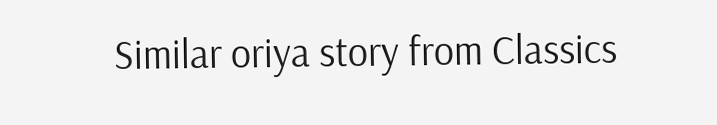Similar oriya story from Classics